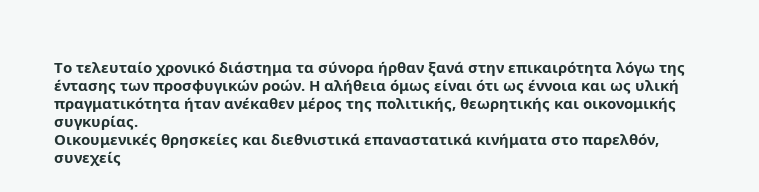Το τελευταίο χρονικό διάστημα τα σύνορα ήρθαν ξανά στην επικαιρότητα λόγω της έντασης των προσφυγικών ροών. Η αλήθεια όμως είναι ότι ως έννοια και ως υλική πραγματικότητα ήταν ανέκαθεν μέρος της πολιτικής, θεωρητικής και οικονομικής συγκυρίας.
Οικουμενικές θρησκείες και διεθνιστικά επαναστατικά κινήματα στο παρελθόν, συνεχείς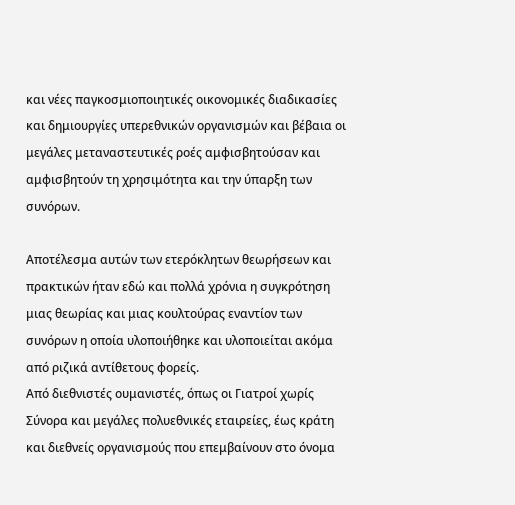και νέες παγκοσμιοποιητικές οικονομικές διαδικασίες και δημιουργίες υπερεθνικών οργανισμών και βέβαια οι μεγάλες μεταναστευτικές ροές αμφισβητούσαν και αμφισβητούν τη χρησιμότητα και την ύπαρξη των συνόρων.

Αποτέλεσμα αυτών των ετερόκλητων θεωρήσεων και πρακτικών ήταν εδώ και πολλά χρόνια η συγκρότηση μιας θεωρίας και μιας κουλτούρας εναντίον των συνόρων η οποία υλοποιήθηκε και υλοποιείται ακόμα από ριζικά αντίθετους φορείς.
Από διεθνιστές ουμανιστές, όπως οι Γιατροί χωρίς Σύνορα και μεγάλες πολυεθνικές εταιρείες, έως κράτη και διεθνείς οργανισμούς που επεμβαίνουν στο όνομα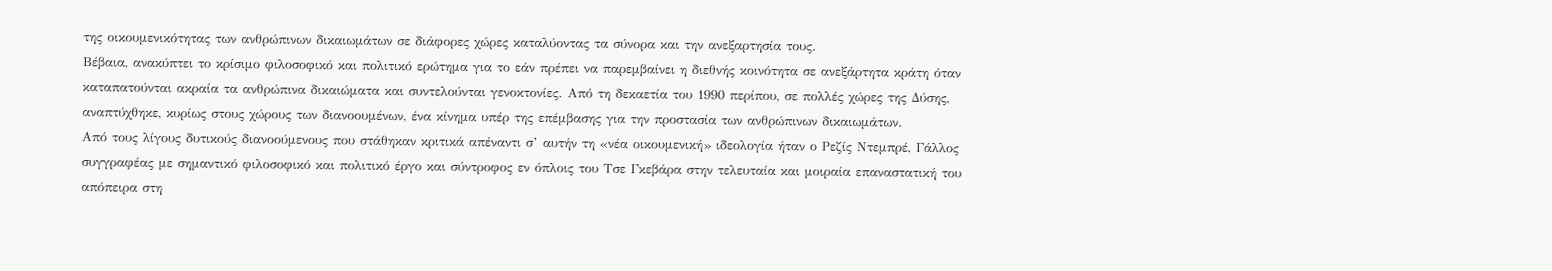της οικουμενικότητας των ανθρώπινων δικαιωμάτων σε διάφορες χώρες καταλύοντας τα σύνορα και την ανεξαρτησία τους.
Βέβαια, ανακύπτει το κρίσιμο φιλοσοφικό και πολιτικό ερώτημα για το εάν πρέπει να παρεμβαίνει η διεθνής κοινότητα σε ανεξάρτητα κράτη όταν καταπατούνται ακραία τα ανθρώπινα δικαιώματα και συντελούνται γενοκτονίες. Από τη δεκαετία του 1990 περίπου, σε πολλές χώρες της Δύσης, αναπτύχθηκε, κυρίως στους χώρους των διανοουμένων, ένα κίνημα υπέρ της επέμβασης για την προστασία των ανθρώπινων δικαιωμάτων.
Από τους λίγους δυτικούς διανοούμενους που στάθηκαν κριτικά απέναντι σ’ αυτήν τη «νέα οικουμενική» ιδεολογία ήταν ο Ρεζίς Ντεμπρέ, Γάλλος συγγραφέας με σημαντικό φιλοσοφικό και πολιτικό έργο και σύντροφος εν όπλοις του Τσε Γκεβάρα στην τελευταία και μοιραία επαναστατική του απόπειρα στη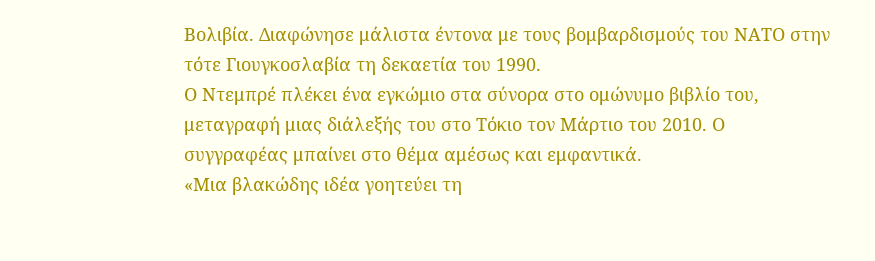Βολιβία. Διαφώνησε μάλιστα έντονα με τους βομβαρδισμούς του ΝΑΤΟ στην τότε Γιουγκοσλαβία τη δεκαετία του 1990.
Ο Ντεμπρέ πλέκει ένα εγκώμιο στα σύνορα στο ομώνυμο βιβλίο του, μεταγραφή μιας διάλεξής του στο Τόκιο τον Μάρτιο του 2010. Ο συγγραφέας μπαίνει στο θέμα αμέσως και εμφαντικά.
«Μια βλακώδης ιδέα γοητεύει τη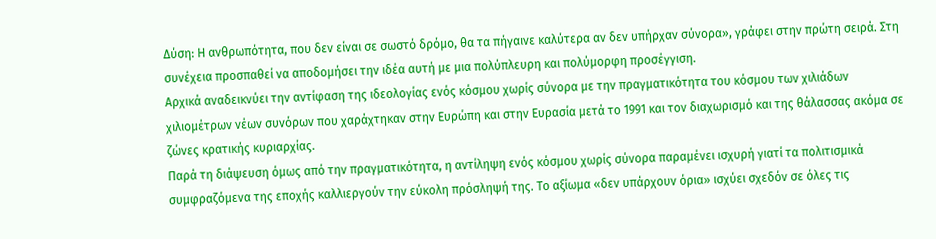Δύση: Η ανθρωπότητα, που δεν είναι σε σωστό δρόμο, θα τα πήγαινε καλύτερα αν δεν υπήρχαν σύνορα», γράφει στην πρώτη σειρά. Στη συνέχεια προσπαθεί να αποδομήσει την ιδέα αυτή με μια πολύπλευρη και πολύμορφη προσέγγιση.
Αρχικά αναδεικνύει την αντίφαση της ιδεολογίας ενός κόσμου χωρίς σύνορα με την πραγματικότητα του κόσμου των χιλιάδων χιλιομέτρων νέων συνόρων που χαράχτηκαν στην Ευρώπη και στην Ευρασία μετά το 1991 και τον διαχωρισμό και της θάλασσας ακόμα σε ζώνες κρατικής κυριαρχίας.
Παρά τη διάψευση όμως από την πραγματικότητα, η αντίληψη ενός κόσμου χωρίς σύνορα παραμένει ισχυρή γιατί τα πολιτισμικά συμφραζόμενα της εποχής καλλιεργούν την εύκολη πρόσληψή της. Το αξίωμα «δεν υπάρχουν όρια» ισχύει σχεδόν σε όλες τις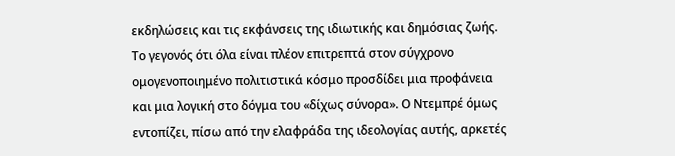εκδηλώσεις και τις εκφάνσεις της ιδιωτικής και δημόσιας ζωής.
Το γεγονός ότι όλα είναι πλέον επιτρεπτά στον σύγχρονο ομογενοποιημένο πολιτιστικά κόσμο προσδίδει μια προφάνεια και μια λογική στο δόγμα του «δίχως σύνορα». Ο Ντεμπρέ όμως εντοπίζει, πίσω από την ελαφράδα της ιδεολογίας αυτής, αρκετές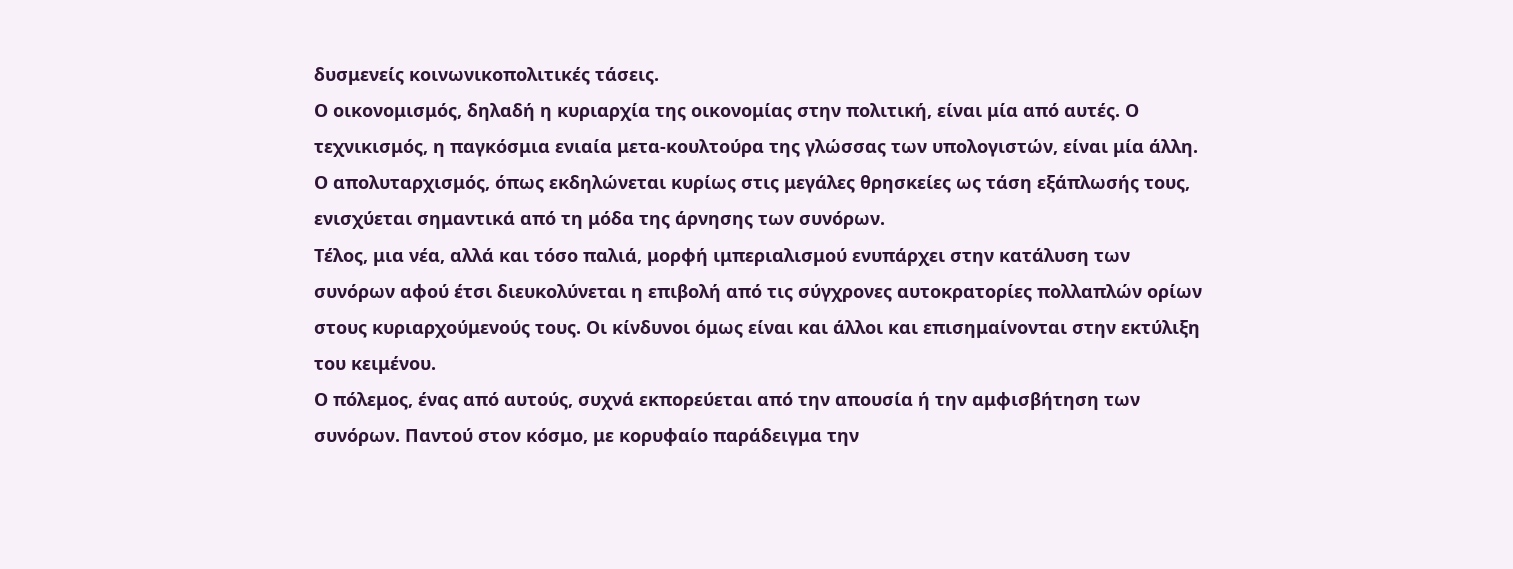δυσμενείς κοινωνικοπολιτικές τάσεις.
Ο οικονομισμός, δηλαδή η κυριαρχία της οικονομίας στην πολιτική, είναι μία από αυτές. Ο τεχνικισμός, η παγκόσμια ενιαία μετα-κουλτούρα της γλώσσας των υπολογιστών, είναι μία άλλη.
Ο απολυταρχισμός, όπως εκδηλώνεται κυρίως στις μεγάλες θρησκείες ως τάση εξάπλωσής τους, ενισχύεται σημαντικά από τη μόδα της άρνησης των συνόρων.
Τέλος, μια νέα, αλλά και τόσο παλιά, μορφή ιμπεριαλισμού ενυπάρχει στην κατάλυση των συνόρων αφού έτσι διευκολύνεται η επιβολή από τις σύγχρονες αυτοκρατορίες πολλαπλών ορίων στους κυριαρχούμενούς τους. Οι κίνδυνοι όμως είναι και άλλοι και επισημαίνονται στην εκτύλιξη του κειμένου.
Ο πόλεμος, ένας από αυτούς, συχνά εκπορεύεται από την απουσία ή την αμφισβήτηση των συνόρων. Παντού στον κόσμο, με κορυφαίο παράδειγμα την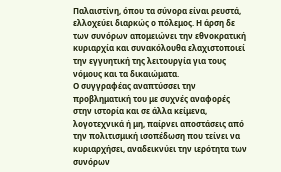Παλαιστίνη, όπου τα σύνορα είναι ρευστά, ελλοχεύει διαρκώς ο πόλεμος. Η άρση δε των συνόρων απομειώνει την εθνοκρατική κυριαρχία και συνακόλουθα ελαχιστοποιεί την εγγυητική της λειτουργία για τους νόμους και τα δικαιώματα.
Ο συγγραφέας αναπτύσσει την προβληματική του με συχνές αναφορές στην ιστορία και σε άλλα κείμενα, λογοτεχνικά ή μη, παίρνει αποστάσεις από την πολιτισμική ισοπέδωση που τείνει να κυριαρχήσει, αναδεικνύει την ιερότητα των συνόρων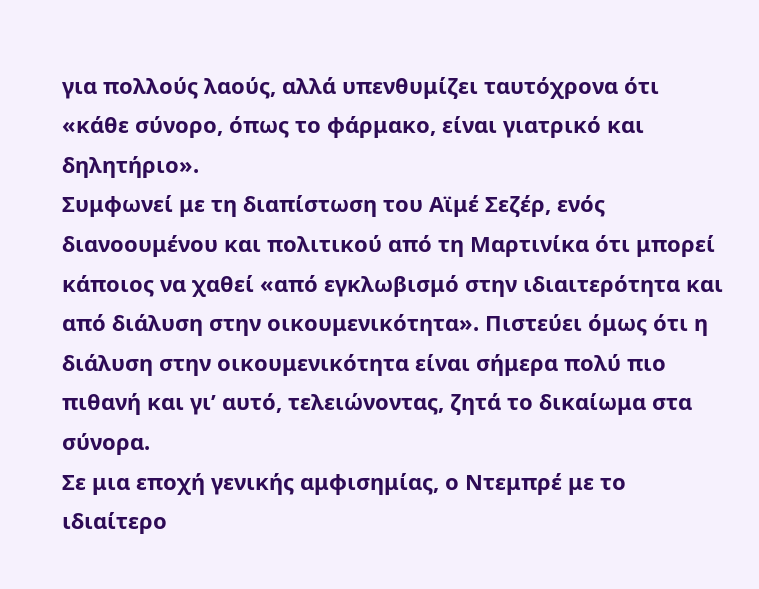για πολλούς λαούς, αλλά υπενθυμίζει ταυτόχρονα ότι «κάθε σύνορο, όπως το φάρμακο, είναι γιατρικό και δηλητήριο».
Συμφωνεί με τη διαπίστωση του Αϊμέ Σεζέρ, ενός διανοουμένου και πολιτικού από τη Μαρτινίκα ότι μπορεί κάποιος να χαθεί «από εγκλωβισμό στην ιδιαιτερότητα και από διάλυση στην οικουμενικότητα». Πιστεύει όμως ότι η διάλυση στην οικουμενικότητα είναι σήμερα πολύ πιο πιθανή και γι’ αυτό, τελειώνοντας, ζητά το δικαίωμα στα σύνορα.
Σε μια εποχή γενικής αμφισημίας, ο Ντεμπρέ με το ιδιαίτερο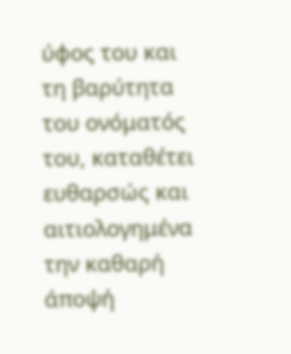ύφος του και τη βαρύτητα του ονόματός του, καταθέτει ευθαρσώς και αιτιολογημένα την καθαρή άποψή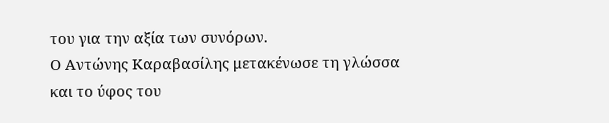του για την αξία των συνόρων.
Ο Αντώνης Καραβασίλης μετακένωσε τη γλώσσα και το ύφος του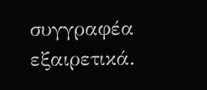συγγραφέα εξαιρετικά.